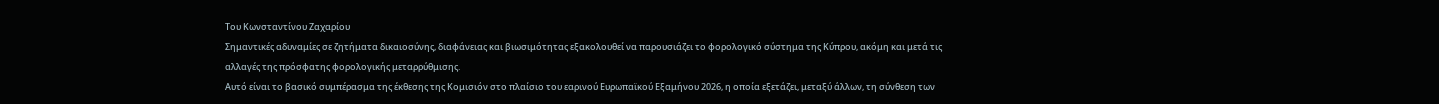Του Kωνσταντίνου Ζαχαρίου
Σημαντικές αδυναμίες σε ζητήματα δικαιοσύνης, διαφάνειας και βιωσιμότητας εξακολουθεί να παρουσιάζει το φορολογικό σύστημα της Κύπρου, ακόμη και μετά τις αλλαγές της πρόσφατης φορολογικής μεταρρύθμισης.
Αυτό είναι το βασικό συμπέρασμα της έκθεσης της Κομισιόν στο πλαίσιο του εαρινού Ευρωπαϊκού Εξαμήνου 2026, η οποία εξετάζει, μεταξύ άλλων, τη σύνθεση των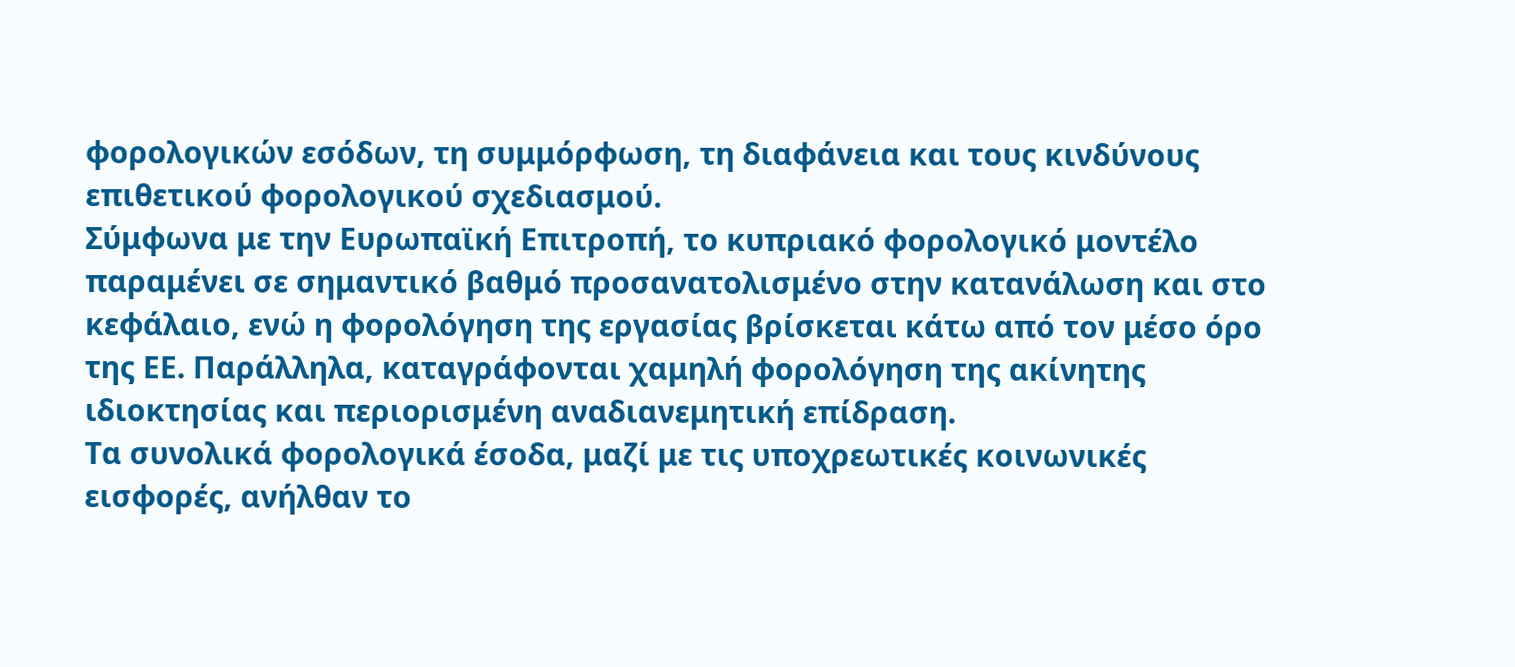φορολογικών εσόδων, τη συμμόρφωση, τη διαφάνεια και τους κινδύνους επιθετικού φορολογικού σχεδιασμού.
Σύμφωνα με την Ευρωπαϊκή Επιτροπή, το κυπριακό φορολογικό μοντέλο παραμένει σε σημαντικό βαθμό προσανατολισμένο στην κατανάλωση και στο κεφάλαιο, ενώ η φορολόγηση της εργασίας βρίσκεται κάτω από τον μέσο όρο της ΕΕ. Παράλληλα, καταγράφονται χαμηλή φορολόγηση της ακίνητης ιδιοκτησίας και περιορισμένη αναδιανεμητική επίδραση.
Τα συνολικά φορολογικά έσοδα, μαζί με τις υποχρεωτικές κοινωνικές εισφορές, ανήλθαν το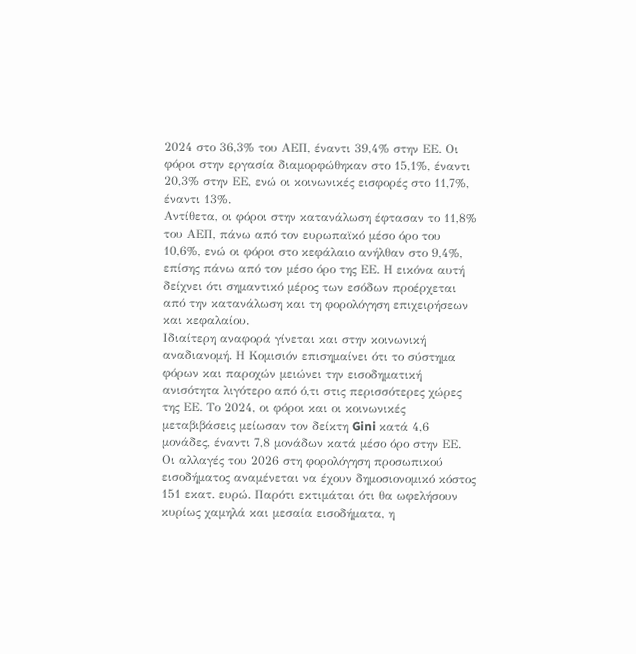2024 στο 36,3% του ΑΕΠ, έναντι 39,4% στην ΕΕ. Οι φόροι στην εργασία διαμορφώθηκαν στο 15,1%, έναντι 20,3% στην ΕΕ, ενώ οι κοινωνικές εισφορές στο 11,7%, έναντι 13%.
Αντίθετα, οι φόροι στην κατανάλωση έφτασαν το 11,8% του ΑΕΠ, πάνω από τον ευρωπαϊκό μέσο όρο του 10,6%, ενώ οι φόροι στο κεφάλαιο ανήλθαν στο 9,4%, επίσης πάνω από τον μέσο όρο της ΕΕ. Η εικόνα αυτή δείχνει ότι σημαντικό μέρος των εσόδων προέρχεται από την κατανάλωση και τη φορολόγηση επιχειρήσεων και κεφαλαίου.
Ιδιαίτερη αναφορά γίνεται και στην κοινωνική αναδιανομή. Η Κομισιόν επισημαίνει ότι το σύστημα φόρων και παροχών μειώνει την εισοδηματική ανισότητα λιγότερο από ό,τι στις περισσότερες χώρες της ΕΕ. Το 2024, οι φόροι και οι κοινωνικές μεταβιβάσεις μείωσαν τον δείκτη Gini κατά 4,6 μονάδες, έναντι 7,8 μονάδων κατά μέσο όρο στην ΕΕ.
Οι αλλαγές του 2026 στη φορολόγηση προσωπικού εισοδήματος αναμένεται να έχουν δημοσιονομικό κόστος 151 εκατ. ευρώ. Παρότι εκτιμάται ότι θα ωφελήσουν κυρίως χαμηλά και μεσαία εισοδήματα, η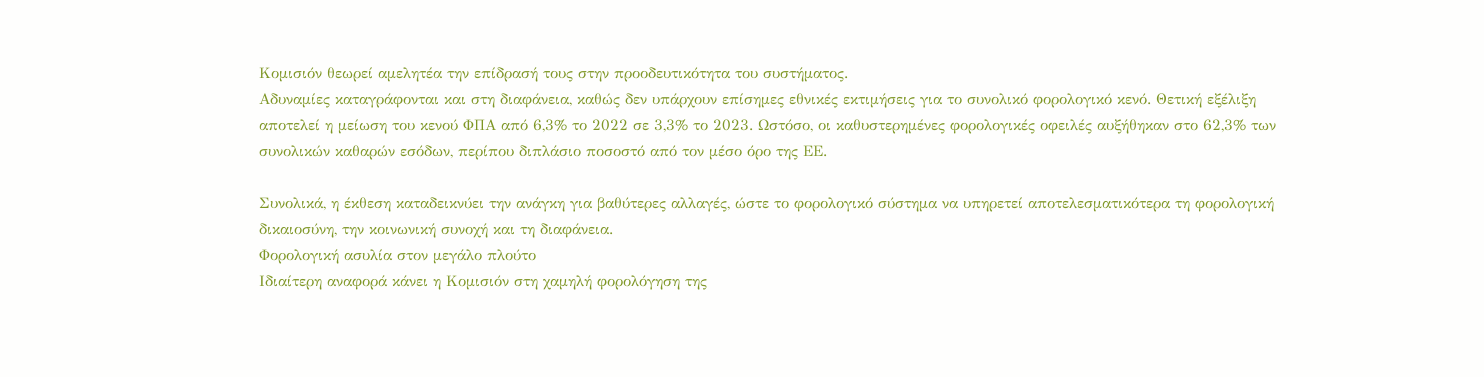Κομισιόν θεωρεί αμελητέα την επίδρασή τους στην προοδευτικότητα του συστήματος.
Αδυναμίες καταγράφονται και στη διαφάνεια, καθώς δεν υπάρχουν επίσημες εθνικές εκτιμήσεις για το συνολικό φορολογικό κενό. Θετική εξέλιξη αποτελεί η μείωση του κενού ΦΠΑ από 6,3% το 2022 σε 3,3% το 2023. Ωστόσο, οι καθυστερημένες φορολογικές οφειλές αυξήθηκαν στο 62,3% των συνολικών καθαρών εσόδων, περίπου διπλάσιο ποσοστό από τον μέσο όρο της ΕΕ.

Συνολικά, η έκθεση καταδεικνύει την ανάγκη για βαθύτερες αλλαγές, ώστε το φορολογικό σύστημα να υπηρετεί αποτελεσματικότερα τη φορολογική δικαιοσύνη, την κοινωνική συνοχή και τη διαφάνεια.
Φορολογική ασυλία στον μεγάλο πλούτο
Ιδιαίτερη αναφορά κάνει η Κομισιόν στη χαμηλή φορολόγηση της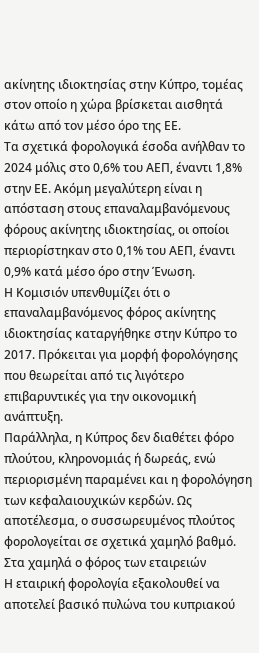ακίνητης ιδιοκτησίας στην Κύπρο, τομέας στον οποίο η χώρα βρίσκεται αισθητά κάτω από τον μέσο όρο της ΕΕ.
Τα σχετικά φορολογικά έσοδα ανήλθαν το 2024 μόλις στο 0,6% του ΑΕΠ, έναντι 1,8% στην ΕΕ. Ακόμη μεγαλύτερη είναι η απόσταση στους επαναλαμβανόμενους φόρους ακίνητης ιδιοκτησίας, οι οποίοι περιορίστηκαν στο 0,1% του ΑΕΠ, έναντι 0,9% κατά μέσο όρο στην Ένωση.
Η Κομισιόν υπενθυμίζει ότι ο επαναλαμβανόμενος φόρος ακίνητης ιδιοκτησίας καταργήθηκε στην Κύπρο το 2017. Πρόκειται για μορφή φορολόγησης που θεωρείται από τις λιγότερο επιβαρυντικές για την οικονομική ανάπτυξη.
Παράλληλα, η Κύπρος δεν διαθέτει φόρο πλούτου, κληρονομιάς ή δωρεάς, ενώ περιορισμένη παραμένει και η φορολόγηση των κεφαλαιουχικών κερδών. Ως αποτέλεσμα, ο συσσωρευμένος πλούτος φορολογείται σε σχετικά χαμηλό βαθμό.
Στα χαμηλά ο φόρος των εταιρειών
Η εταιρική φορολογία εξακολουθεί να αποτελεί βασικό πυλώνα του κυπριακού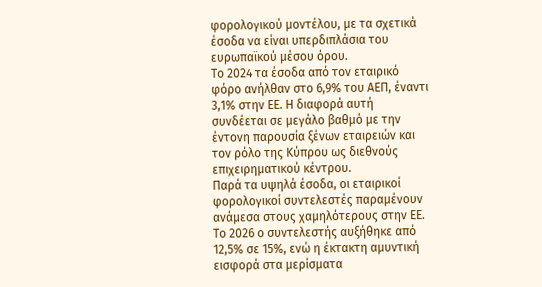φορολογικού μοντέλου, με τα σχετικά έσοδα να είναι υπερδιπλάσια του ευρωπαϊκού μέσου όρου.
Το 2024 τα έσοδα από τον εταιρικό φόρο ανήλθαν στο 6,9% του ΑΕΠ, έναντι 3,1% στην ΕΕ. Η διαφορά αυτή συνδέεται σε μεγάλο βαθμό με την έντονη παρουσία ξένων εταιρειών και τον ρόλο της Κύπρου ως διεθνούς επιχειρηματικού κέντρου.
Παρά τα υψηλά έσοδα, οι εταιρικοί φορολογικοί συντελεστές παραμένουν ανάμεσα στους χαμηλότερους στην ΕΕ. Το 2026 ο συντελεστής αυξήθηκε από 12,5% σε 15%, ενώ η έκτακτη αμυντική εισφορά στα μερίσματα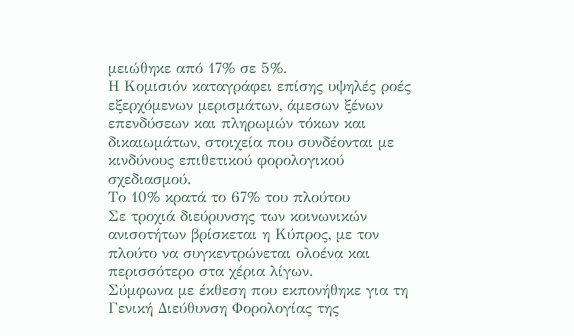μειώθηκε από 17% σε 5%.
Η Κομισιόν καταγράφει επίσης υψηλές ροές εξερχόμενων μερισμάτων, άμεσων ξένων επενδύσεων και πληρωμών τόκων και δικαιωμάτων, στοιχεία που συνδέονται με κινδύνους επιθετικού φορολογικού σχεδιασμού.
Το 10% κρατά το 67% του πλούτου
Σε τροχιά διεύρυνσης των κοινωνικών ανισοτήτων βρίσκεται η Κύπρος, με τον πλούτο να συγκεντρώνεται ολοένα και περισσότερο στα χέρια λίγων.
Σύμφωνα με έκθεση που εκπονήθηκε για τη Γενική Διεύθυνση Φορολογίας της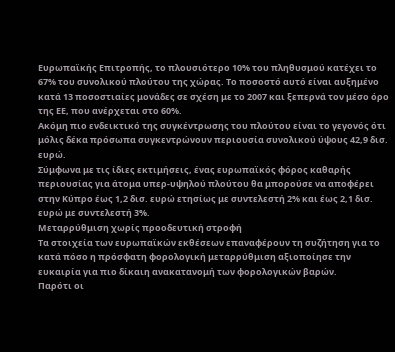Ευρωπαϊκής Επιτροπής, το πλουσιότερο 10% του πληθυσμού κατέχει το 67% του συνολικού πλούτου της χώρας. Το ποσοστό αυτό είναι αυξημένο κατά 13 ποσοστιαίες μονάδες σε σχέση με το 2007 και ξεπερνά τον μέσο όρο της ΕΕ, που ανέρχεται στο 60%.
Ακόμη πιο ενδεικτικό της συγκέντρωσης του πλούτου είναι το γεγονός ότι μόλις δέκα πρόσωπα συγκεντρώνουν περιουσία συνολικού ύψους 42,9 δισ. ευρώ.
Σύμφωνα με τις ίδιες εκτιμήσεις, ένας ευρωπαϊκός φόρος καθαρής περιουσίας για άτομα υπερ-υψηλού πλούτου θα μπορούσε να αποφέρει στην Κύπρο έως 1,2 δισ. ευρώ ετησίως με συντελεστή 2% και έως 2,1 δισ. ευρώ με συντελεστή 3%.
Μεταρρύθμιση χωρίς προοδευτική στροφή
Τα στοιχεία των ευρωπαϊκών εκθέσεων επαναφέρουν τη συζήτηση για το κατά πόσο η πρόσφατη φορολογική μεταρρύθμιση αξιοποίησε την ευκαιρία για πιο δίκαιη ανακατανομή των φορολογικών βαρών.
Παρότι οι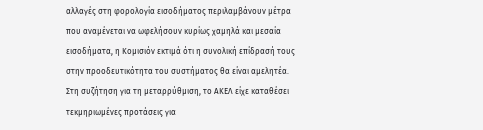αλλαγές στη φορολογία εισοδήματος περιλαμβάνουν μέτρα που αναμένεται να ωφελήσουν κυρίως χαμηλά και μεσαία εισοδήματα, η Κομισιόν εκτιμά ότι η συνολική επίδρασή τους στην προοδευτικότητα του συστήματος θα είναι αμελητέα.
Στη συζήτηση για τη μεταρρύθμιση, το ΑΚΕΛ είχε καταθέσει τεκμηριωμένες προτάσεις για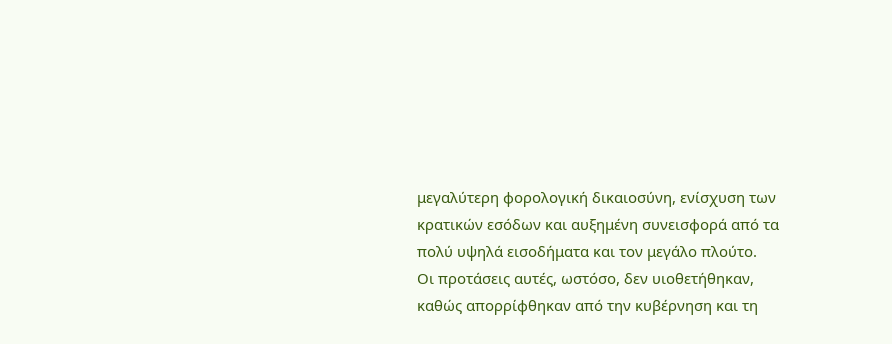μεγαλύτερη φορολογική δικαιοσύνη, ενίσχυση των κρατικών εσόδων και αυξημένη συνεισφορά από τα πολύ υψηλά εισοδήματα και τον μεγάλο πλούτο.
Οι προτάσεις αυτές, ωστόσο, δεν υιοθετήθηκαν, καθώς απορρίφθηκαν από την κυβέρνηση και τη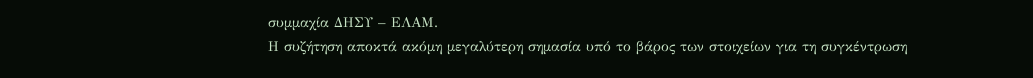συμμαχία ΔΗΣΥ – ΕΛΑΜ.
Η συζήτηση αποκτά ακόμη μεγαλύτερη σημασία υπό το βάρος των στοιχείων για τη συγκέντρωση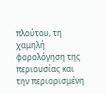πλούτου, τη χαμηλή φορολόγηση της περιουσίας και την περιορισμένη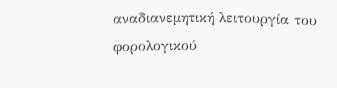αναδιανεμητική λειτουργία του φορολογικού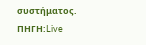συστήματος.
ΠΗΓΗ:Live